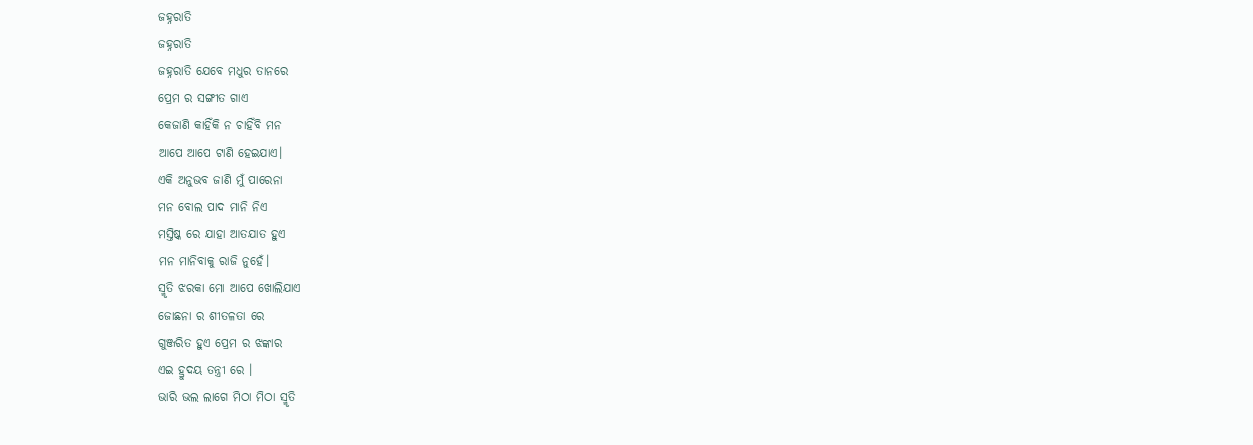ଜହ୍ନରାତି
ଜହ୍ନରାତି
ଜହ୍ନରାତି ଯେବେ ମଧୁର ତାନରେ
ପ୍ରେମ ର ସଙ୍ଗୀତ ଗାଏ
କେଜାଣି କାହିଁକି ନ ଚାହିଁବି ମନ
ଆପେ ଆପେ ଟାଣି ହେଇଯାଏ।
ଏକି ଅନୁଭବ ଜାଣି ମୁଁ ପାରେନା
ମନ ବୋଲ ପାଦ ମାନି ନିଏ
ମସ୍ତିଷ୍କ ରେ ଯାହା ଆତଯାତ ହୁଏ
ମନ ମାନିବାକୁ ରାଜି ନୁହେଁ।
ସ୍ମୃତି ଝରକା ମୋ ଆପେ ଖୋଲିଯାଏ
ଜୋଛନା ର ଶୀତଳତା ରେ
ଗୁଞ୍ଜରିତ ହୁଏ ପ୍ରେମ ର ଝଙ୍କାର
ଏଇ ହ୍ରୁଦୟ ତନ୍ତ୍ରୀ ରେ ।
ଭାରି ଭଲ ଲାଗେ ମିଠା ମିଠା ସ୍ମୃତି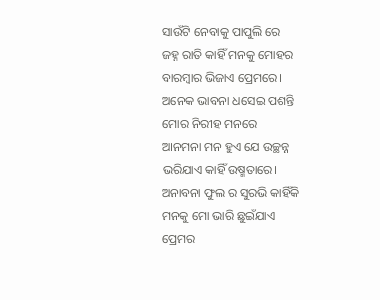ସାଉଁଟି ନେବାକୁ ପାପୁଲି ରେ
ଜହ୍ନ ରାତି କାହିଁ ମନକୁ ମୋହର
ବାରମ୍ବାର ଭିଜାଏ ପ୍ରେମରେ।
ଅନେକ ଭାବନା ଧସେଇ ପଶନ୍ତି
ମୋର ନିରୀହ ମନରେ
ଆନମନା ମନ ହୁଏ ଯେ ଉଚ୍ଛନ୍ନ
ଭରିଯାଏ କାହିଁ ଉଷ୍ମତାରେ।
ଅନାବନା ଫୁଲ ର ସୁରଭି କାହିଁକି
ମନକୁ ମୋ ଭାରି ଛୁଇଁଯାଏ
ପ୍ରେମର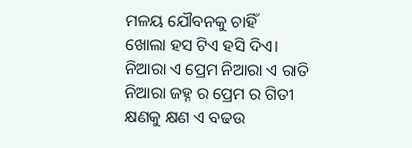ମଳୟ ଯୌବନକୁ ଚାହିଁ
ଖୋଲା ହସ ଟିଏ ହସି ଦିଏ।
ନିଆରା ଏ ପ୍ରେମ ନିଆରା ଏ ରାତି
ନିଆରା ଜହ୍ନ ର ପ୍ରେମ ର ଗିତୀ
କ୍ଷଣକୁ କ୍ଷଣ ଏ ବଢଉ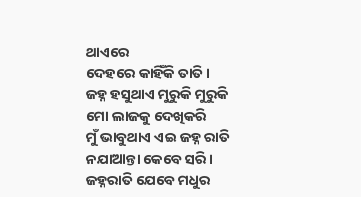ଥାଏରେ
ଦେହରେ କାହିଁକି ତାତି।
ଜହ୍ନ ହସୁଥାଏ ମୁରୁକି ମୁରୁକି
ମୋ ଲାଜକୁ ଦେଖିକରି
ମୁଁ ଭାବୁଥାଏ ଏଇ ଜହ୍ନ ରାତି
ନଯାଆନ୍ତା କେବେ ସରି।
ଜହ୍ନରାତି ଯେବେ ମଧୁର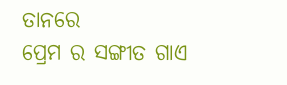ତାନରେ
ପ୍ରେମ ର ସଙ୍ଗୀତ ଗାଏ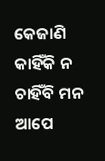କେଜାଣି କାହିଁକି ନ ଚାହିଁବି ମନ
ଆପେ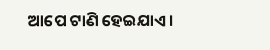ଆପେ ଟାଣି ହେଇଯାଏ।